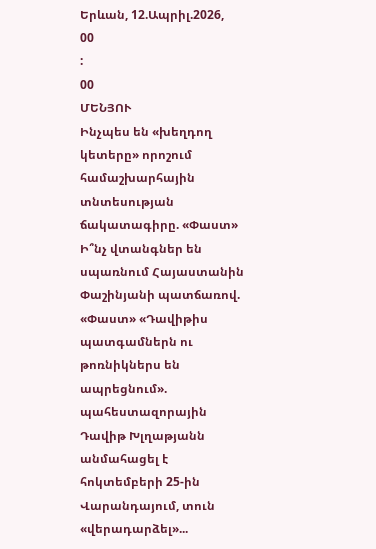Երևան, 12.Ապրիլ.2026,
00
:
00
ՄԵՆՅՈՒ
Ինչպես են «խեղդող կետերը» որոշում համաշխարհային տնտեսության ճակատագիրը. «Փաստ» Ի՞նչ վտանգներ են սպառնում Հայաստանին Փաշինյանի պատճառով. «Փաստ» «Դավիթիս պատգամներն ու թոռնիկներս են ապրեցնում». պահեստազորային Դավիթ Խլղաթյանն անմահացել է հոկտեմբերի 25-ին Վարանդայում, տուն «վերադարձել»...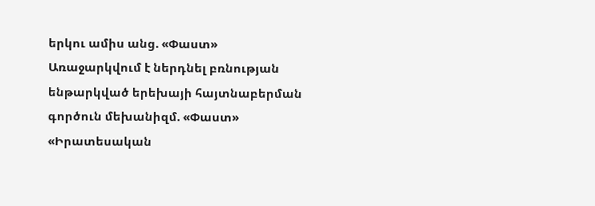երկու ամիս անց. «Փաստ» Առաջարկվում է ներդնել բռնության ենթարկված երեխայի հայտնաբերման գործուն մեխանիզմ. «Փաստ» «Իրատեսական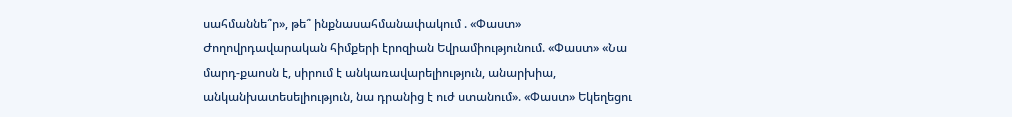սահմաննե՞ր», թե՞ ինքնասահմանափակում . «Փաստ» Ժողովրդավարական հիմքերի էրոզիան Եվրամիությունում. «Փաստ» «Նա մարդ-քաոսն է, սիրում է անկառավարելիություն, անարխիա, անկանխատեսելիություն, նա դրանից է ուժ ստանում». «Փաստ» Եկեղեցու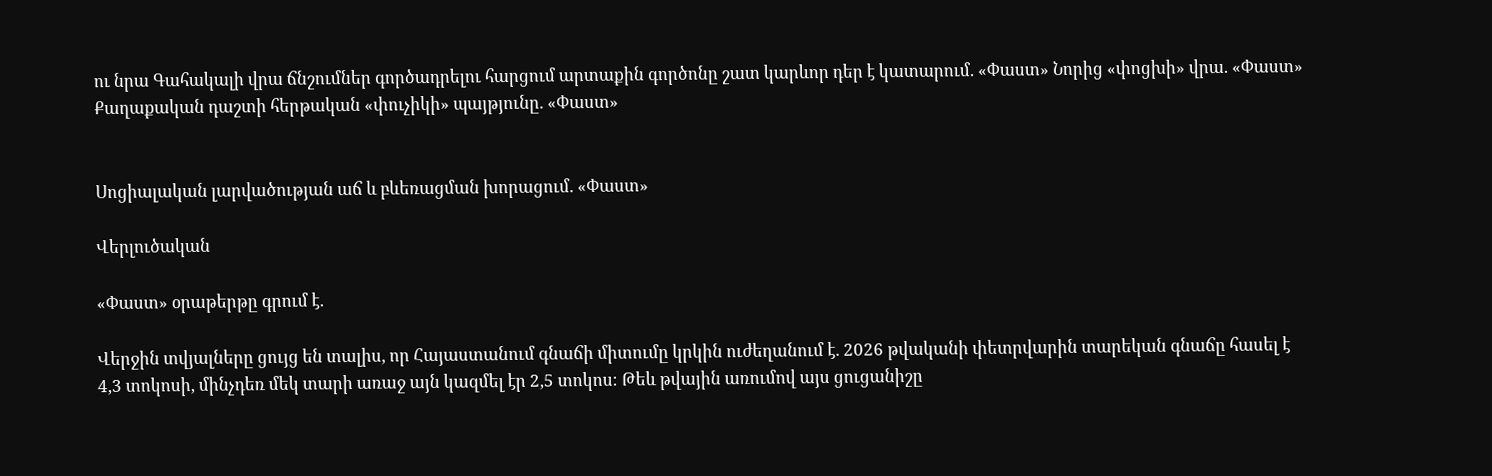ու նրա Գահակալի վրա ճնշումներ գործադրելու հարցում արտաքին գործոնը շատ կարևոր դեր է կատարում. «Փաստ» Նորից «փոցխի» վրա. «Փաստ» Քաղաքական դաշտի հերթական «փուչիկի» պայթյունը. «Փաստ»


Սոցիալական լարվածության աճ և բևեռացման խորացում. «Փաստ»

Վերլուծական

«Փաստ» օրաթերթը գրում է.

Վերջին տվյալները ցույց են տալիս, որ Հայաստանում գնաճի միտումը կրկին ուժեղանում է. 2026 թվականի փետրվարին տարեկան գնաճը հասել է 4,3 տոկոսի, մինչդեռ մեկ տարի առաջ այն կազմել էր 2,5 տոկոս։ Թեև թվային առումով այս ցուցանիշը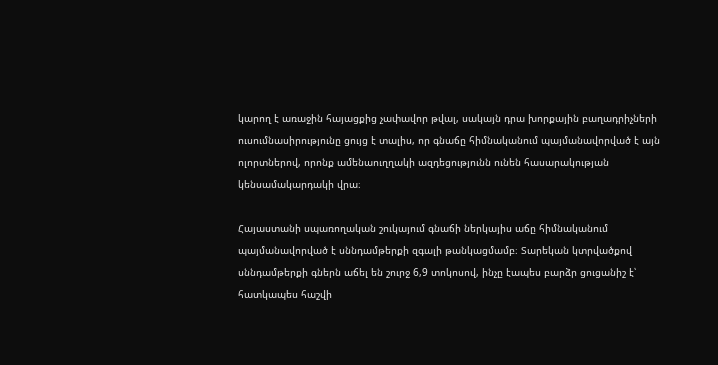կարող է առաջին հայացքից չափավոր թվալ, սակայն դրա խորքային բաղադրիչների ուսումնասիրությունը ցույց է տալիս, որ գնաճը հիմնականում պայմանավորված է այն ոլորտներով, որոնք ամենաուղղակի ազդեցությունն ունեն հասարակության կենսամակարդակի վրա։

Հայաստանի սպառողական շուկայում գնաճի ներկայիս աճը հիմնականում պայմանավորված է սննդամթերքի զգալի թանկացմամբ։ Տարեկան կտրվածքով սննդամթերքի գներն աճել են շուրջ 6,9 տոկոսով, ինչը էապես բարձր ցուցանիշ է՝ հատկապես հաշվի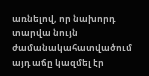առնելով, որ նախորդ տարվա նույն ժամանակահատվածում այդ աճը կազմել էր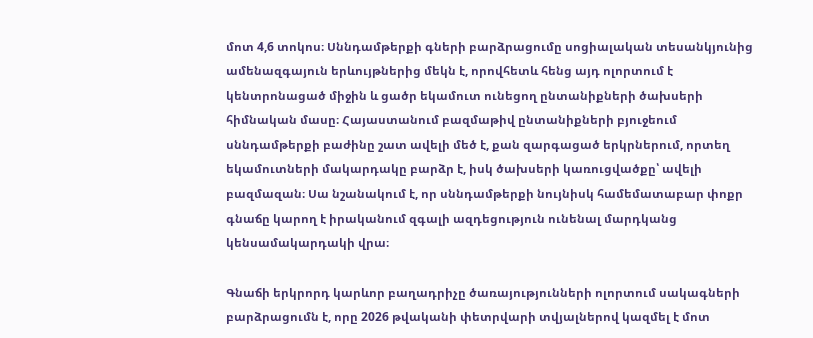մոտ 4,6 տոկոս։ Սննդամթերքի գների բարձրացումը սոցիալական տեսանկյունից ամենազգայուն երևույթներից մեկն է, որովհետև հենց այդ ոլորտում է կենտրոնացած միջին և ցածր եկամուտ ունեցող ընտանիքների ծախսերի հիմնական մասը։ Հայաստանում բազմաթիվ ընտանիքների բյուջեում սննդամթերքի բաժինը շատ ավելի մեծ է, քան զարգացած երկրներում, որտեղ եկամուտների մակարդակը բարձր է, իսկ ծախսերի կառուցվածքը՝ ավելի բազմազան։ Սա նշանակում է, որ սննդամթերքի նույնիսկ համեմատաբար փոքր գնաճը կարող է իրականում զգալի ազդեցություն ունենալ մարդկանց կենսամակարդակի վրա։

Գնաճի երկրորդ կարևոր բաղադրիչը ծառայությունների ոլորտում սակագների բարձրացումն է, որը 2026 թվականի փետրվարի տվյալներով կազմել է մոտ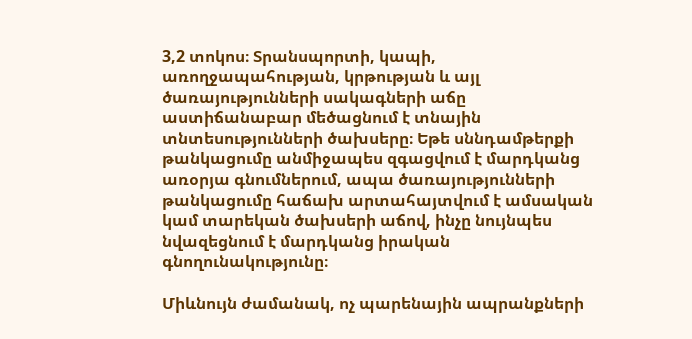3,2 տոկոս։ Տրանսպորտի, կապի, առողջապահության, կրթության և այլ ծառայությունների սակագների աճը աստիճանաբար մեծացնում է տնային տնտեսությունների ծախսերը։ Եթե սննդամթերքի թանկացումը անմիջապես զգացվում է մարդկանց առօրյա գնումներում, ապա ծառայությունների թանկացումը հաճախ արտահայտվում է ամսական կամ տարեկան ծախսերի աճով, ինչը նույնպես նվազեցնում է մարդկանց իրական գնողունակությունը։

Միևնույն ժամանակ, ոչ պարենային ապրանքների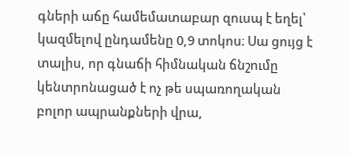գների աճը համեմատաբար զուսպ է եղել՝ կազմելով ընդամենը 0,9 տոկոս։ Սա ցույց է տալիս, որ գնաճի հիմնական ճնշումը կենտրոնացած է ոչ թե սպառողական բոլոր ապրանքների վրա,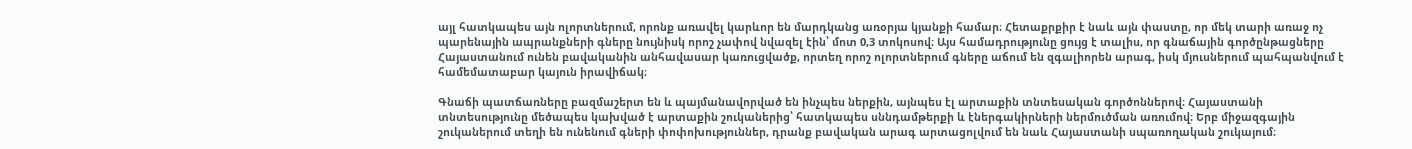այլ հատկապես այն ոլորտներում, որոնք առավել կարևոր են մարդկանց առօրյա կյանքի համար։ Հետաքրքիր է նաև այն փաստը, որ մեկ տարի առաջ ոչ պարենային ապրանքների գները նույնիսկ որոշ չափով նվազել էին՝ մոտ 0,3 տոկոսով։ Այս համադրությունը ցույց է տալիս, որ գնաճային գործընթացները Հայաստանում ունեն բավականին անհավասար կառուցվածք, որտեղ որոշ ոլորտներում գները աճում են զգալիորեն արագ, իսկ մյուսներում պահպանվում է համեմատաբար կայուն իրավիճակ։

Գնաճի պատճառները բազմաշերտ են և պայմանավորված են ինչպես ներքին, այնպես էլ արտաքին տնտեսական գործոններով։ Հայաստանի տնտեսությունը մեծապես կախված է արտաքին շուկաներից՝ հատկապես սննդամթերքի և էներգակիրների ներմուծման առումով։ Երբ միջազգային շուկաներում տեղի են ունենում գների փոփոխություններ, դրանք բավական արագ արտացոլվում են նաև Հայաստանի սպառողական շուկայում։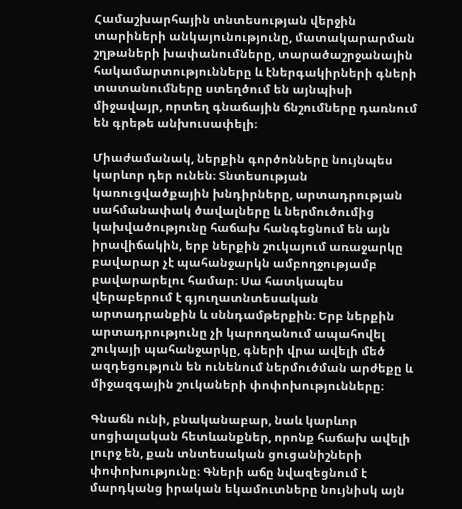Համաշխարհային տնտեսության վերջին տարիների անկայունությունը, մատակարարման շղթաների խափանումները, տարածաշրջանային հակամարտությունները և էներգակիրների գների տատանումները ստեղծում են այնպիսի միջավայր, որտեղ գնաճային ճնշումները դառնում են գրեթե անխուսափելի։

Միաժամանակ, ներքին գործոնները նույնպես կարևոր դեր ունեն։ Տնտեսության կառուցվածքային խնդիրները, արտադրության սահմանափակ ծավալները և ներմուծումից կախվածությունը հաճախ հանգեցնում են այն իրավիճակին, երբ ներքին շուկայում առաջարկը բավարար չէ պահանջարկն ամբողջությամբ բավարարելու համար։ Սա հատկապես վերաբերում է գյուղատնտեսական արտադրանքին և սննդամթերքին։ Երբ ներքին արտադրությունը չի կարողանում ապահովել շուկայի պահանջարկը, գների վրա ավելի մեծ ազդեցություն են ունենում ներմուծման արժեքը և միջազգային շուկաների փոփոխությունները։

Գնաճն ունի, բնականաբար, նաև կարևոր սոցիալական հետևանքներ, որոնք հաճախ ավելի լուրջ են, քան տնտեսական ցուցանիշների փոփոխությունը։ Գների աճը նվազեցնում է մարդկանց իրական եկամուտները նույնիսկ այն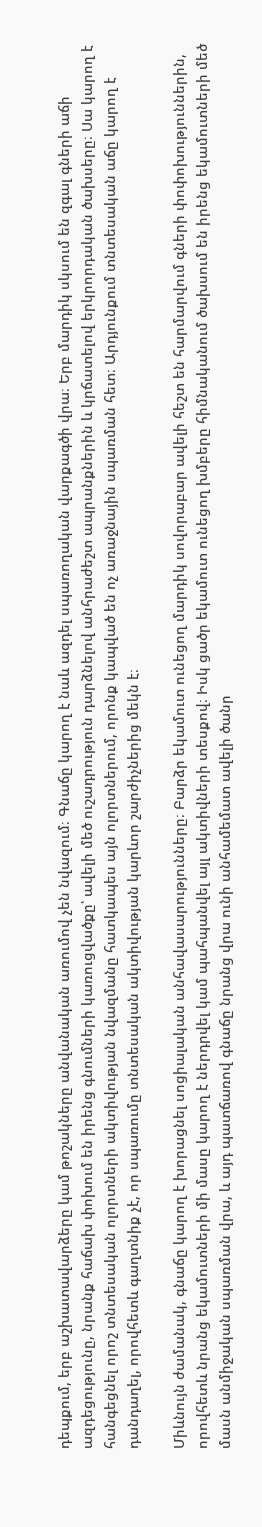դեպքում, երբ աշխատավարձերը կամ թոշակները անվանական առումով չեն նվազում։ Գնաճը կարող է նաև ազդել սպառողական վարքագծի վրա։ Երբ մարդիկ սկսում են զգալ գների աճի ազդեցությունը, նրանք հաճախ փոխում են իրենց գնումների կառուցվածքը՝ ավելի մեծ ուշադրություն դարձնելով անհրաժեշտ ապրանքներին և կրճատելով երկրորդական ծախսերը։ Սա կարող է հանգեցնել որոշ տնտեսական ոլորտների ակտիվության նվազմանը հատկապես այն ոլորտներում, որոնք կապված են ոչ առաջնային սպառման հետ։ Արդյունքում տնտեսական աճը կարող է դանդաղել, որովհետև գաղտնիք չէ, որ սպառումը տնտեսական ակտիվության կարևոր շարժիչներից մեկն է։

Միևնույն ժամանակ, գնաճը կարող է խորացնել սոցիալական անհավասարությունները։ Բարձր եկամուտ ունեցող մարդիկ սովորաբար ավելի հեշտ են հարմարվում գների փոփոխություններին, որովհետև նրանց եկամուտների մի մասը կարող է ներդրվել կամ պահպանվել այլ ակտիվների տեսքով։ Իսկ ցածր եկամուտ ունեցող խմբերը հիմնականում ծախսում են իրենց եկամուտների մեծ մասն անմիջական սպառման վրա, և այդ պատճառով գնաճը նրանց վրա ունի անհամեմատ ավելի ծանր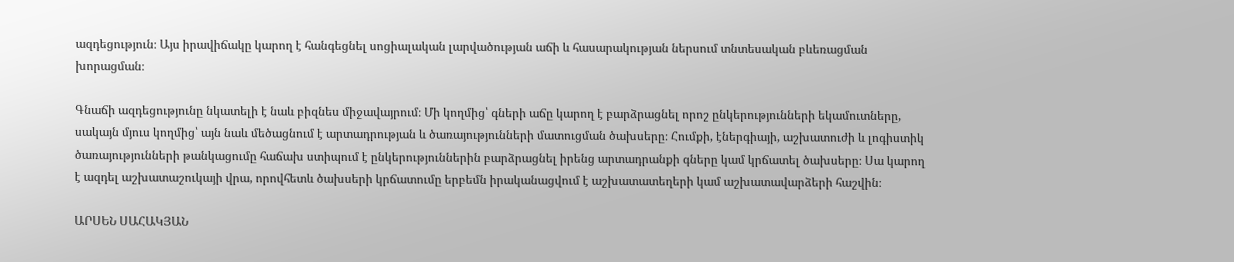ազդեցություն։ Այս իրավիճակը կարող է հանգեցնել սոցիալական լարվածության աճի և հասարակության ներսում տնտեսական բևեռացման խորացման։

Գնաճի ազդեցությունը նկատելի է նաև բիզնես միջավայրում։ Մի կողմից՝ գների աճը կարող է բարձրացնել որոշ ընկերությունների եկամուտները, սակայն մյուս կողմից՝ այն նաև մեծացնում է արտադրության և ծառայությունների մատուցման ծախսերը։ Հումքի, էներգիայի, աշխատուժի և լոգիստիկ ծառայությունների թանկացումը հաճախ ստիպում է ընկերություններին բարձրացնել իրենց արտադրանքի գները կամ կրճատել ծախսերը։ Սա կարող է ազդել աշխատաշուկայի վրա, որովհետև ծախսերի կրճատումը երբեմն իրականացվում է աշխատատեղերի կամ աշխատավարձերի հաշվին։

ԱՐՍԵՆ ՍԱՀԱԿՅԱՆ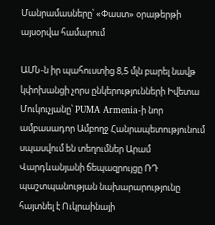Մանրամասները՝ «Փաստ» օրաթերթի այսօրվա համարում

ԱՄՆ-ն իր պահուստից 8,5 մլն բարել նավթ կփոխանցի չորս ընկերությունների Իվետա Մուկուչյանը՝ PUMA Armenia-ի նոր ամբասադոր Ամբողջ Հանրապետությունում սպասվում են տեղումներ Արամ Վարդևանյանի ճեպազրույցը ՌԴ պաշտպանության նախարարությունը հայտնել է Ուկրաինայի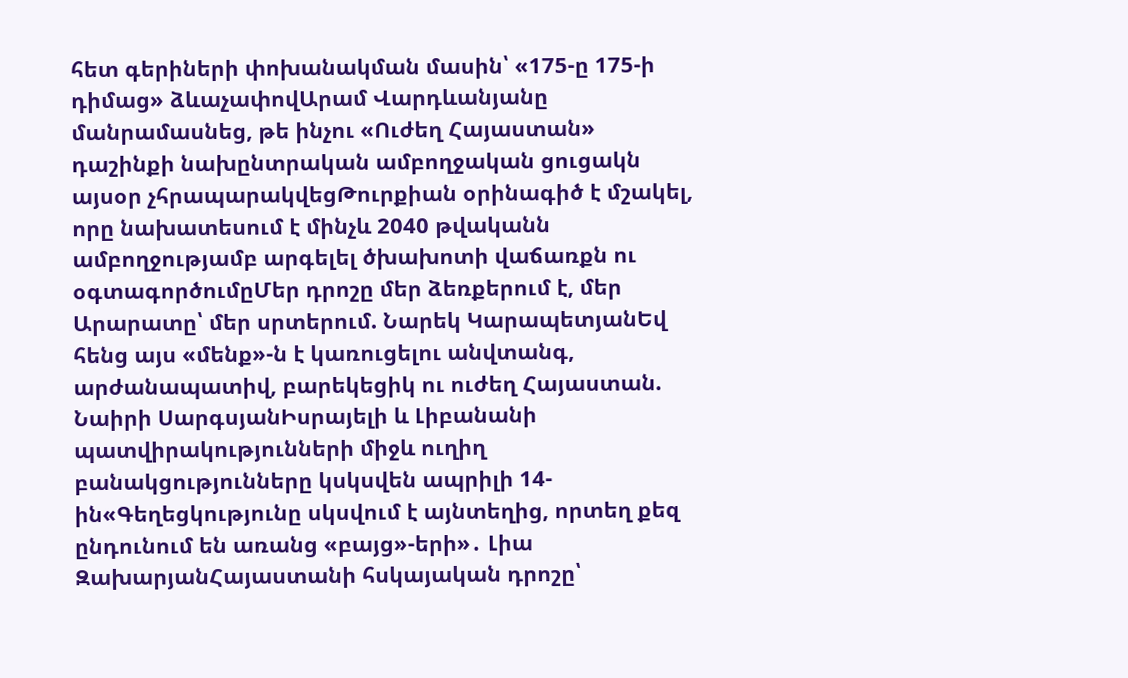հետ գերիների փոխանակման մասին՝ «175-ը 175-ի դիմաց» ձևաչափովԱրամ Վարդևանյանը մանրամասնեց, թե ինչու «Ուժեղ Հայաստան» դաշինքի նախընտրական ամբողջական ցուցակն այսօր չհրապարակվեցԹուրքիան օրինագիծ է մշակել, որը նախատեսում է մինչև 2040 թվականն ամբողջությամբ արգելել ծխախոտի վաճառքն ու օգտագործումըՄեր դրոշը մեր ձեռքերում է, մեր Արարատը՝ մեր սրտերում. Նարեկ ԿարապետյանԵվ հենց այս «մենք»-ն է կառուցելու անվտանգ, արժանապատիվ, բարեկեցիկ ու ուժեղ Հայաստան. Նաիրի ՍարգսյանԻսրայելի և Լիբանանի պատվիրակությունների միջև ուղիղ բանակցությունները կսկսվեն ապրիլի 14-ին«Գեղեցկությունը սկսվում է այնտեղից, որտեղ քեզ ընդունում են առանց «բայց»-երի»․ Լիա ԶախարյանՀայաստանի հսկայական դրոշը՝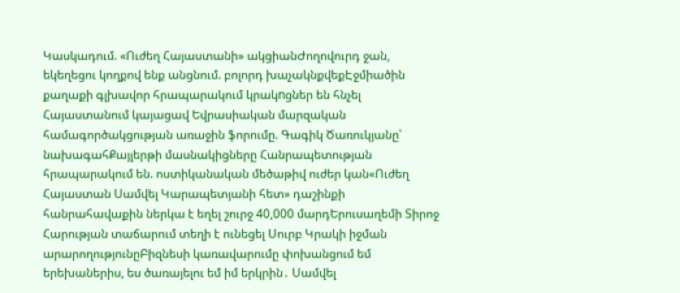Կասկադում. «Ուժեղ Հայաստանի» ակցիանԺողովուրդ ջան, եկեղեցու կողքով ենք անցնում. բոլորդ խաչակնքվեքԷջմիածին քաղաքի գլխավոր հրապարակում կրակnցներ են հնչել Հայաստանում կայացավ Եվրասիական մարզական համագործակցության առաջին ֆորումը. Գագիկ Ծառուկյանը՝ նախագահՔայլերթի մասնակիցները Հանրապետության հրապարակում են. ոստիկանական մեծաթիվ ուժեր կան«Ուժեղ Հայաստան Սամվել Կարապետյանի հետ» դաշինքի հանրահավաքին ներկա է եղել շուրջ 40,000 մարդԵրուսաղեմի Տիրոջ Հարության տաճարում տեղի է ունեցել Սուրբ Կրակի իջման արարողությունըԲիզնեսի կառավարումը փոխանցում եմ երեխաներիս, ես ծառայելու եմ իմ երկրին․ Սամվել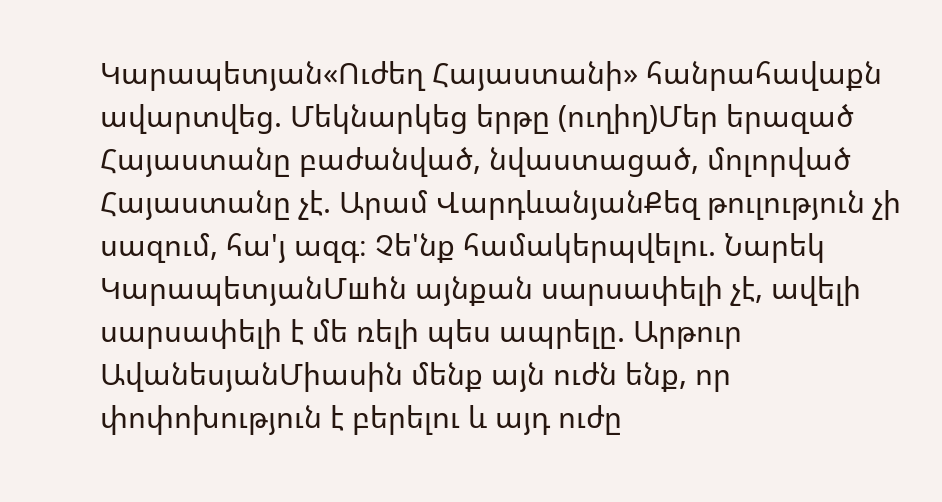Կարապետյան«Ուժեղ Հայաստանի» հանրահավաքն ավարտվեց. Մեկնարկեց երթը (ուղիղ)Մեր երազած Հայաստանը բաժանված, նվաստացած, մոլորված Հայաստանը չէ. Արամ ՎարդևանյանՔեզ թուլություն չի սազում, հա'յ ազգ։ Չե'նք համակերպվելու. Նարեկ ԿարապետյանՄшhն այնքան սարսափելի չէ, ավելի սարսափելի է մե ռելի պես ապրելը. Արթուր ԱվանեսյանՄիասին մենք այն ուժն ենք, որ փոփոխություն է բերելու և այդ ուժը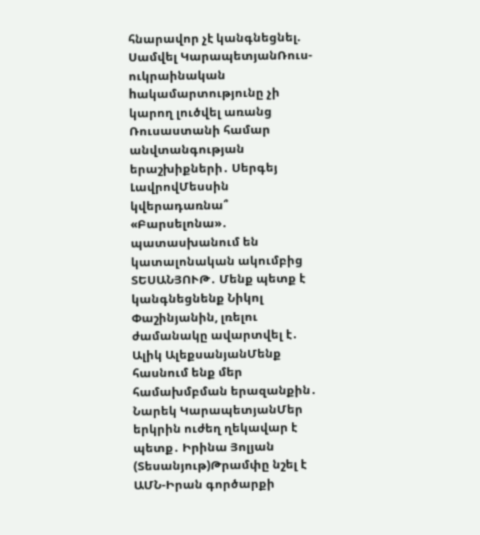հնարավոր չէ կանգնեցնել. Սամվել ԿարապետյանՌուս-ուկրաինական hակամարտությունը չի կարող լուծվել առանց Ռուսաստանի համար անվտանգության երաշխիքների․ Սերգեյ ԼավրովՄեսսին կվերադառնա՞ «Բարսելոնա»․ պատասխանում են կատալոնական ակումբից ՏԵՍԱՆՅՈՒԹ․ Մենք պետք է կանգնեցնենք Նիկոլ Փաշինյանին, լռելու ժամանակը ավարտվել է․ Ալիկ ԱլեքսանյանՄենք հասնում ենք մեր համախմբման երազանքին․ Նարեկ ԿարապետյանՄեր երկրին ուժեղ ղեկավար է պետք․ Իրինա Յոլյան (Տեսանյութ)Թրամփը նշել է ԱՄՆ-Իրան գործարքի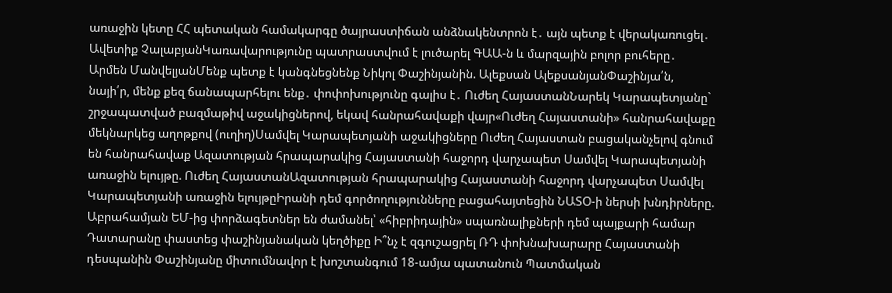առաջին կետը ՀՀ պետական համակարգը ծայրաստիճան անձնակենտրոն է․ այն պետք է վերակառուցել․ Ավետիք ՉալաբյանԿառավարությունը պատրաստվում է լուծարել ԳԱԱ-ն և մարզային բոլոր բուհերը․ Արմեն ՄանվելյանՄենք պետք է կանգնեցնենք Նիկոլ Փաշինյանին. Ալեքսան ԱլեքսանյանՓաշինյա՛ն, նայի՛ր, մենք քեզ ճանապարհելու ենք․ փոփոխությունը գալիս է․ Ուժեղ ՀայաստանՆարեկ Կարապետյանը` շրջապատված բազմաթիվ աջակիցներով, եկավ հանրահավաքի վայր«Ուժեղ Հայաստանի» հանրահավաքը մեկնարկեց աղոթքով (ուղիղ)Սամվել Կարապետյանի աջակիցները Ուժեղ Հայաստան բացականչելով գնում են հանրահավաք Ազատության հրապարակից Հայաստանի հաջորդ վարչապետ Սամվել Կարապետյանի առաջին ելույթը. Ուժեղ ՀայաստանԱզատության հրապարակից Հայաստանի հաջորդ վարչապետ Սամվել Կարապետյանի առաջին ելույթըԻրանի դեմ գործողությունները բացահայտեցին ՆԱՏՕ-ի ներսի խնդիրները. Աբրահամյան ԵՄ-ից փորձագետներ են ժամանել՝ «հիբրիդային» սպառնալիքների դեմ պայքարի համար Դատարանը փաստեց փաշինյանական կեղծիքը Ի՞նչ է զգուշացրել ՌԴ փոխնախարարը Հայաստանի դեսպանին Փաշինյանը միտումնավոր է խոշտանգում 18-ամյա պատանուն Պատմական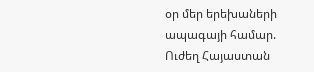օր մեր երեխաների ապագայի համար. Ուժեղ Հայաստան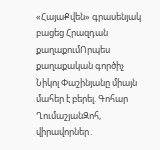«ՀայաՔվեն» գրասենյակ բացեց Հրազդան քաղաքումՈրպես քաղաքական գործիչ Նիկոլ Փաշինյանը միայն մահեր է բերել. Գոհար ՂումաշյանԶոհ, վիրավորներ․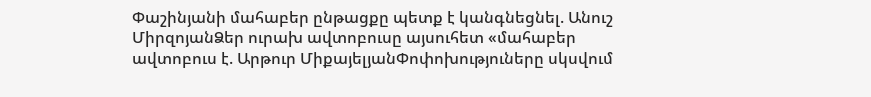Փաշինյանի մահաբեր ընթացքը պետք է կանգնեցնել. Անուշ ՄիրզոյանՁեր ուրախ ավտոբուսը այսուհետ «մահաբեր ավտոբուս է. Արթուր ՄիքայելյանՓոփոխություները սկսվում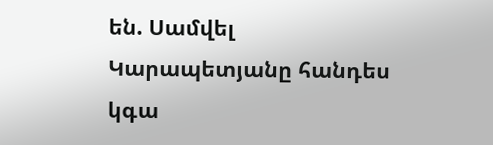են. Սամվել Կարապետյանը հանդես կգա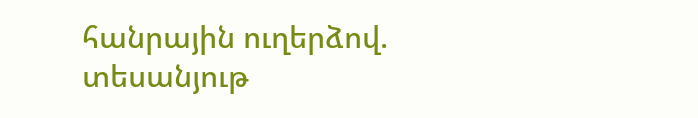հանրային ուղերձով. տեսանյութ